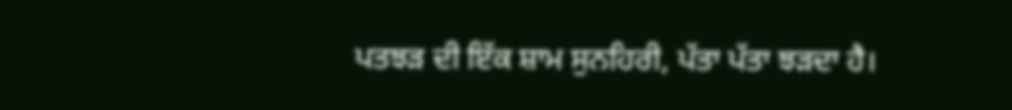ਪਤਝੜ ਦੀ ਇੱਕ ਸ਼ਾਮ ਸੁਨਹਿਰੀ, ਪੱਤਾ ਪੱਤਾ ਝੜਦਾ ਹੈ।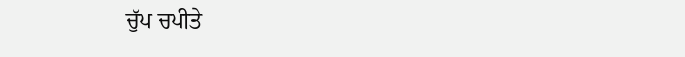ਚੁੱਪ ਚਪੀਤੇ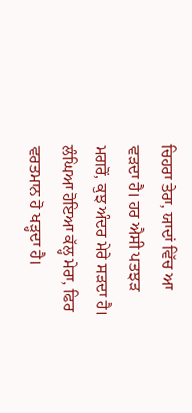ਚਿਹਰਾ ਤੇਰਾ, ਯਾਦਾਂ ਵਿੱਚ ਆ ਵੜਦਾ ਹੈ। ਹਰ ਐਸੀ ਪਤਝੜ ਮਗਰੋਂ, ਕੁਝ ਅੰਦਰ ਮੇਰੇ ਸੜਦਾ ਹੈ। ਲੰਘਿਆ ਹੋਇਆ ਕੱਲ੍ਹ ਮੇਰਾ, ਫਿਰ ਵਰਤਮਾਨ ਹੋ ਖੜ੍ਹਦਾ ਹੈ।